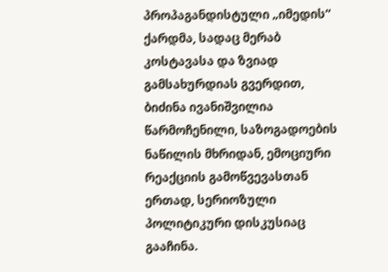პროპაგანდისტული „იმედის“ ქარდმა, სადაც მერაბ კოსტავასა და ზვიად გამსახურდიას გვერდით, ბიძინა ივანიშვილია წარმოჩენილი, საზოგადოების ნაწილის მხრიდან, ემოციური რეაქციის გამოწვევასთან ერთად, სერიოზული პოლიტიკური დისკუსიაც გააჩინა.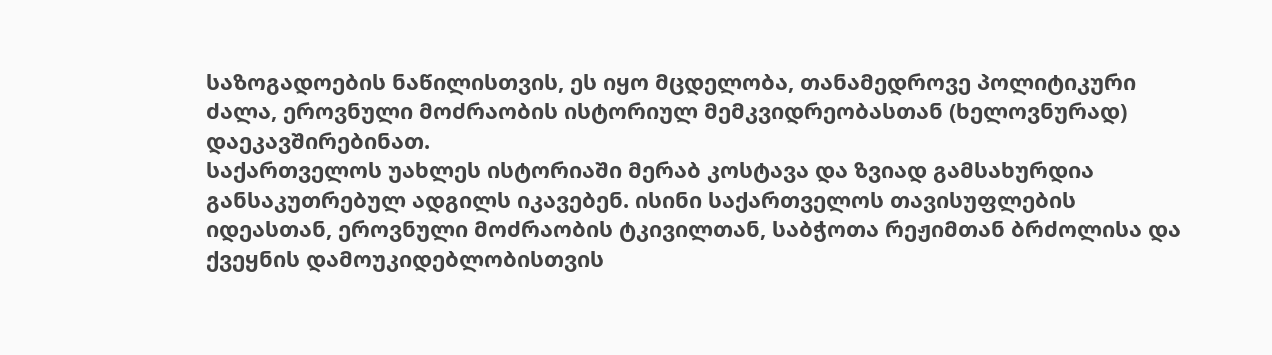საზოგადოების ნაწილისთვის, ეს იყო მცდელობა, თანამედროვე პოლიტიკური ძალა, ეროვნული მოძრაობის ისტორიულ მემკვიდრეობასთან (ხელოვნურად) დაეკავშირებინათ.
საქართველოს უახლეს ისტორიაში მერაბ კოსტავა და ზვიად გამსახურდია განსაკუთრებულ ადგილს იკავებენ. ისინი საქართველოს თავისუფლების იდეასთან, ეროვნული მოძრაობის ტკივილთან, საბჭოთა რეჟიმთან ბრძოლისა და ქვეყნის დამოუკიდებლობისთვის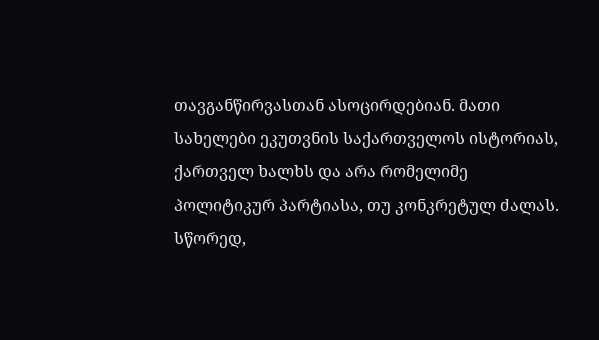თავგანწირვასთან ასოცირდებიან. მათი სახელები ეკუთვნის საქართველოს ისტორიას, ქართველ ხალხს და არა რომელიმე პოლიტიკურ პარტიასა, თუ კონკრეტულ ძალას.
სწორედ,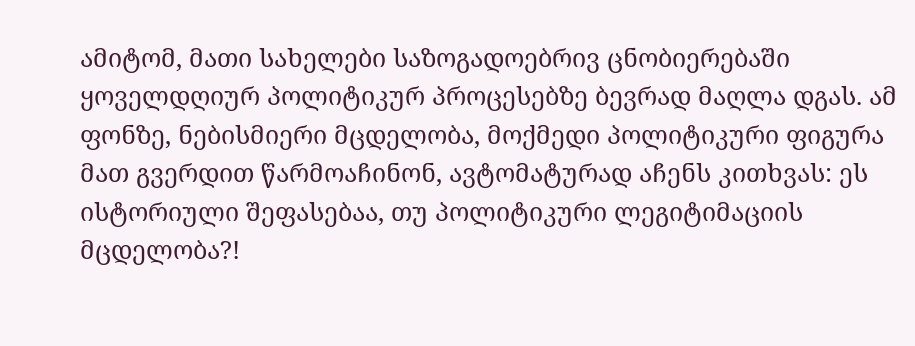ამიტომ, მათი სახელები საზოგადოებრივ ცნობიერებაში ყოველდღიურ პოლიტიკურ პროცესებზე ბევრად მაღლა დგას. ამ ფონზე, ნებისმიერი მცდელობა, მოქმედი პოლიტიკური ფიგურა მათ გვერდით წარმოაჩინონ, ავტომატურად აჩენს კითხვას: ეს ისტორიული შეფასებაა, თუ პოლიტიკური ლეგიტიმაციის მცდელობა?!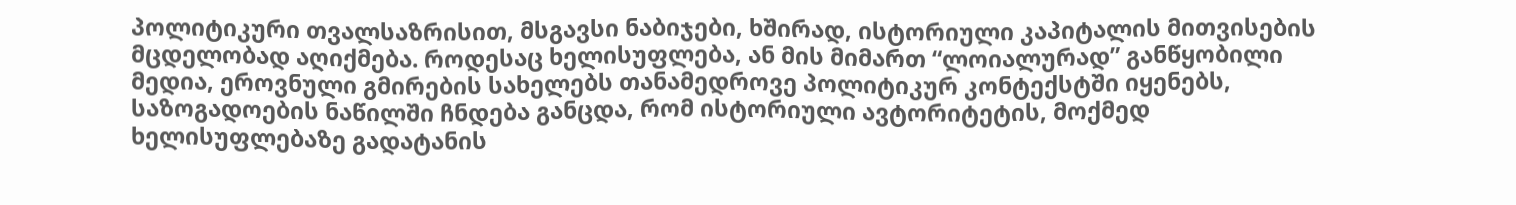პოლიტიკური თვალსაზრისით, მსგავსი ნაბიჯები, ხშირად, ისტორიული კაპიტალის მითვისების მცდელობად აღიქმება. როდესაც ხელისუფლება, ან მის მიმართ “ლოიალურად” განწყობილი მედია, ეროვნული გმირების სახელებს თანამედროვე პოლიტიკურ კონტექსტში იყენებს, საზოგადოების ნაწილში ჩნდება განცდა, რომ ისტორიული ავტორიტეტის, მოქმედ ხელისუფლებაზე გადატანის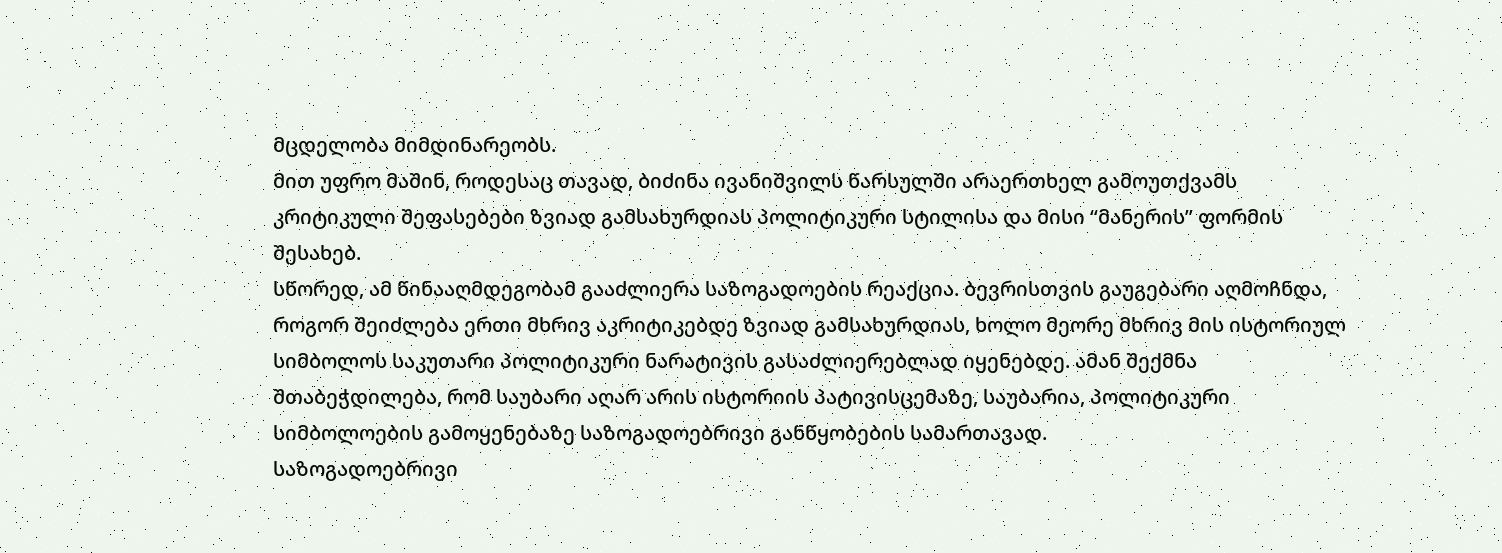მცდელობა მიმდინარეობს.
მით უფრო მაშინ, როდესაც თავად, ბიძინა ივანიშვილს წარსულში არაერთხელ გამოუთქვამს კრიტიკული შეფასებები ზვიად გამსახურდიას პოლიტიკური სტილისა და მისი “მანერის” ფორმის შესახებ.
სწორედ, ამ წინააღმდეგობამ გააძლიერა საზოგადოების რეაქცია. ბევრისთვის გაუგებარი აღმოჩნდა, როგორ შეიძლება ერთი მხრივ აკრიტიკებდე ზვიად გამსახურდიას, ხოლო მეორე მხრივ მის ისტორიულ სიმბოლოს საკუთარი პოლიტიკური ნარატივის გასაძლიერებლად იყენებდე. ამან შექმნა შთაბეჭდილება, რომ საუბარი აღარ არის ისტორიის პატივისცემაზე, საუბარია, პოლიტიკური სიმბოლოების გამოყენებაზე საზოგადოებრივი განწყობების სამართავად.
საზოგადოებრივი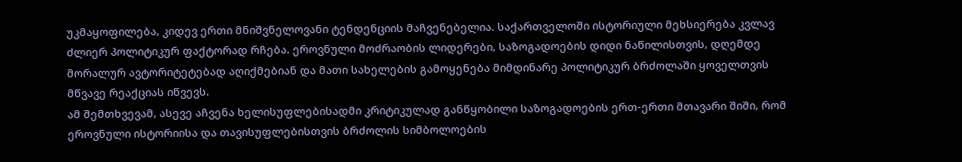უკმაყოფილება, კიდევ ერთი მნიშვნელოვანი ტენდენციის მაჩვენებელია. საქართველოში ისტორიული მეხსიერება კვლავ ძლიერ პოლიტიკურ ფაქტორად რჩება. ეროვნული მოძრაობის ლიდერები, საზოგადოების დიდი ნაწილისთვის, დღემდე მორალურ ავტორიტეტებად აღიქმებიან და მათი სახელების გამოყენება მიმდინარე პოლიტიკურ ბრძოლაში ყოველთვის მწვავე რეაქციას იწვევს.
ამ შემთხვევამ, ასევე აჩვენა ხელისუფლებისადმი კრიტიკულად განწყობილი საზოგადოების ერთ-ერთი მთავარი შიში, რომ ეროვნული ისტორიისა და თავისუფლებისთვის ბრძოლის სიმბოლოების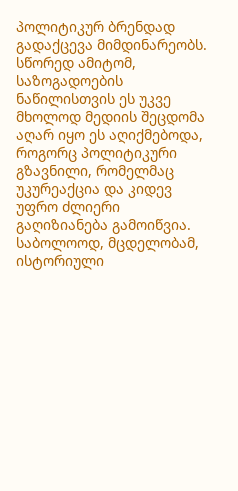პოლიტიკურ ბრენდად გადაქცევა მიმდინარეობს. სწორედ ამიტომ, საზოგადოების ნაწილისთვის ეს უკვე მხოლოდ მედიის შეცდომა აღარ იყო ეს აღიქმებოდა, როგორც პოლიტიკური გზავნილი, რომელმაც უკურეაქცია და კიდევ უფრო ძლიერი გაღიზიანება გამოიწვია.
საბოლოოდ, მცდელობამ, ისტორიული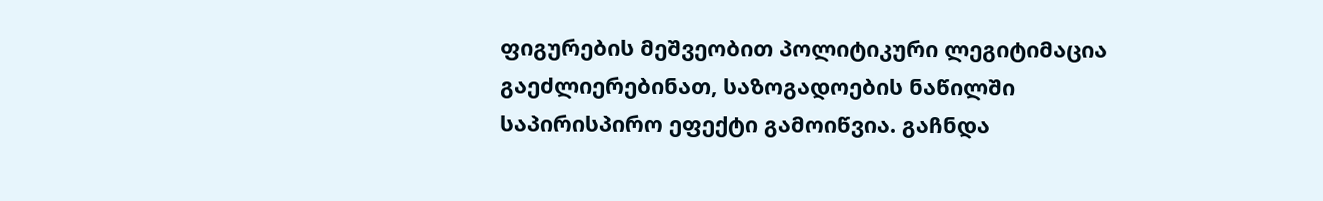ფიგურების მეშვეობით პოლიტიკური ლეგიტიმაცია გაეძლიერებინათ, საზოგადოების ნაწილში საპირისპირო ეფექტი გამოიწვია. გაჩნდა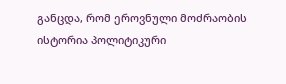განცდა, რომ ეროვნული მოძრაობის ისტორია პოლიტიკური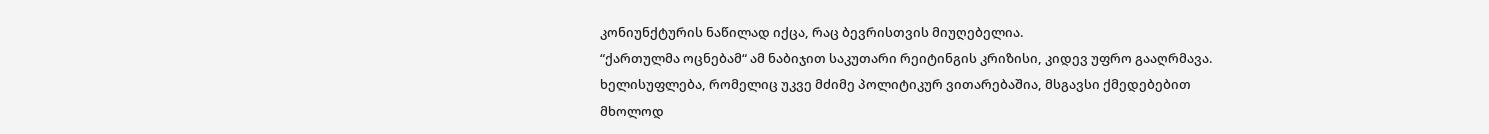კონიუნქტურის ნაწილად იქცა, რაც ბევრისთვის მიუღებელია.
“ქართულმა ოცნებამ“ ამ ნაბიჯით საკუთარი რეიტინგის კრიზისი, კიდევ უფრო გააღრმავა. ხელისუფლება, რომელიც უკვე მძიმე პოლიტიკურ ვითარებაშია, მსგავსი ქმედებებით მხოლოდ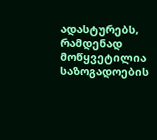ადასტურებს, რამდენად მოწყვეტილია საზოგადოების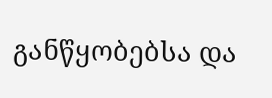განწყობებსა და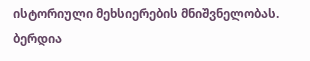ისტორიული მეხსიერების მნიშვნელობას.
ბერდია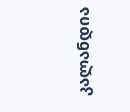კალანდია